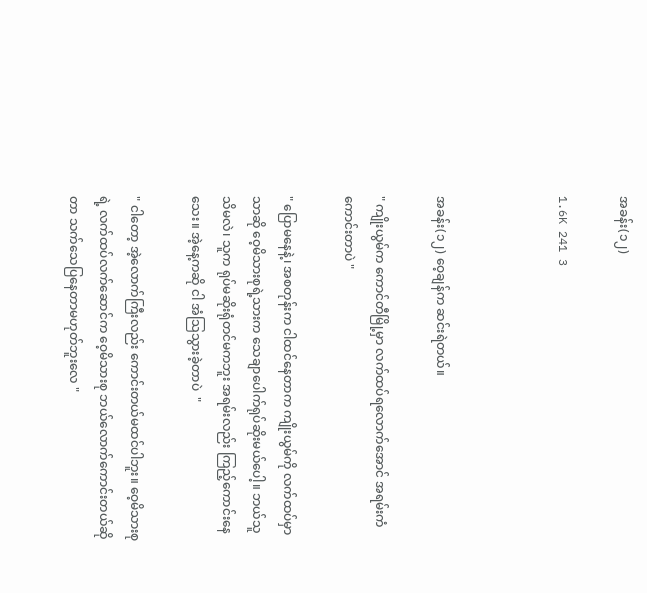အခန်း(၁၂)

1.6K 241 3



အခန်း(၁၂) ဝေ့ချန်က ဆင်းရဲတယ်။

" ကျိုးယွမ်က ကောင်တီမြို့မှာ လက်ထပ်ရလောက်အောင် အရမ်းကံကောင်းတာပဲ "

" ပြောမနေနဲ့၊ အစတုန်းက ငါထင်နေတာက ကျိုးယွမ်ကို လက်ထပ်မှာသာဆို ဝေ့မိသားစုရဲ့သားက သေချာပေါက်ရုပ်ဆိုးမယ်ပေါ့။ ဘယ်သူသိမလဲ၊ သူက ရုပ်မဆိုးရုံတင်မကဘူး အရမ်းလည်း ကြည့်ကောင်းနေသေး။ အဲ့နေ့ကဆို ငါ အံသြသွားခဲ့တာပဲ  "

" ငါတော့ အဲ့လောက်ကြီးလည်း ကောင်းတယ်မထင်ပါဘူး။ ဝေ့မိသားစုရဲ့ လက်ထပ်လက်ဆောင်က ဝေ့မိသားစု ဘယ်လောက်ကောင်းတယ်ဆိုတာ သက်သေပြနေတာမဟုတ်ဘူးလေ "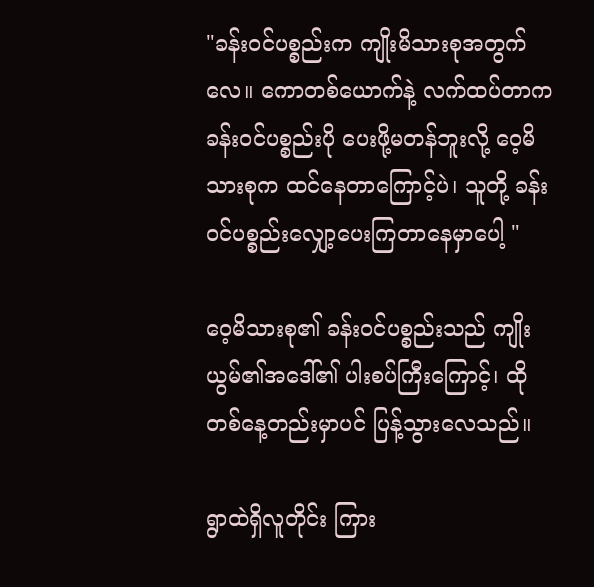"ခန်းဝင်ပစ္စည်းက ကျိုးမိသားစုအတွက်လေ။ ကောတစ်ယောက်နဲ့ လက်ထပ်တာက ခန်းဝင်ပစ္စည်းပို ပေးဖို့မတန်ဘူးလို့ ဝေ့မိသားစုက ထင်နေတာကြောင့်ပဲ၊ သူတို့ ခန်းဝင်ပစ္စည်းလျှော့ပေးကြတာနေမှာပေါ့ "

ဝေ့မိသားစု၏ ခန်းဝင်ပစ္စည်းသည် ကျိုးယွမ်၏အဒေါ်၏ ပါးစပ်ကြီးကြောင့်၊ ထိုတစ်နေ့တည်းမှာပင် ပြန့်သွားလေသည်။

ရွာထဲရှိလူတိုင်း ကြား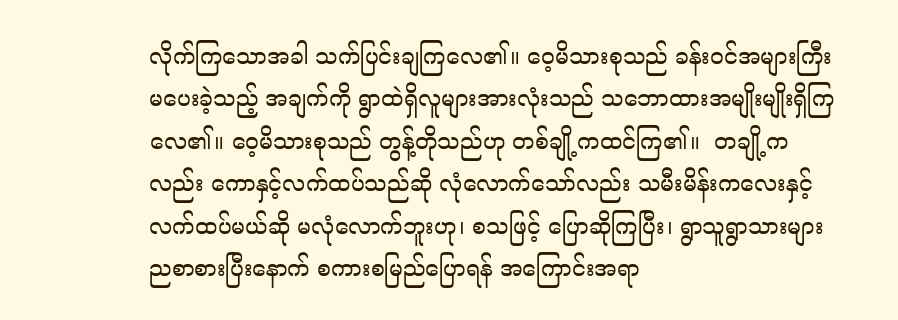လိုက်ကြသောအခါ သက်ပြင်းချကြလေ၏။ ဝေ့မိသားစုသည် ခန်း၀င်အများကြီးမပေးခဲ့သည့် အချက်ကို ရွာထဲရှိလူများအားလုံးသည် သဘောထားအမျိုးမျိုးရှိကြလေ၏။ ဝေ့မိသားစုသည် တွန့်တိုသည်ဟု တစ်ချို့ကထင်ကြ၏။  တချို့ကလည်း ကောနှင့်လက်ထပ်သည်ဆို လုံလောက်သော်လည်း သမီးမိန်းကလေးနှင့် လက်ထပ်မယ်ဆို မလုံလောက်ဘူးဟု၊ စသဖြင့် ပြောဆိုကြပြီး၊ ရွာသူရွာသားများ ညစာစားပြီးနောက် စကားစမြည်ပြောရန် အကြောင်းအရာ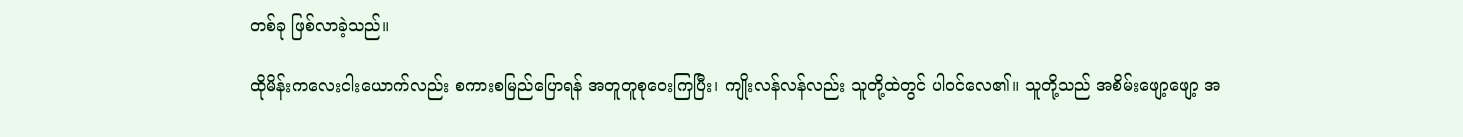တစ်ခု ဖြစ်လာခဲ့သည်။

ထိုမိန်းကလေးငါးယောက်လည်း စကားစမြည်ပြောရန် အတူတူစုဝေးကြပြီး၊ ကျိုးလန်လန်လည်း သူတို့ထဲတွင် ပါဝင်လေ၏။ သူတို့သည် အစိမ်းဖျော့ဖျော့ အ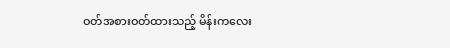ဝတ်အစားဝတ်ထားသည့် မိန်းကလေး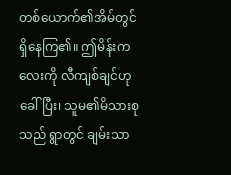တစ်ယောက်၏အိမ်တွင် ရှိနေကြ၏။ ဤမိန်းကလေးကို လီကျစ်ချင်ဟုခေါ်ပြီး၊ သူမ၏မိသားစုသည် ရွာတွင် ချမ်းသာ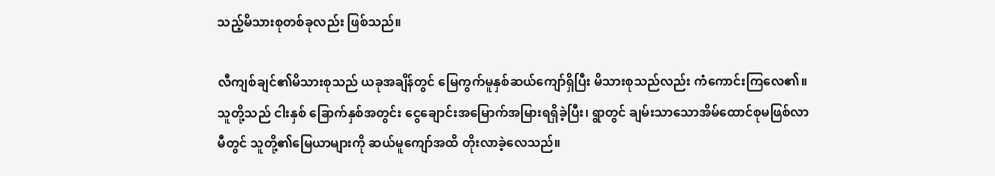သည့်မိသားစုတစ်ခုလည်း ဖြစ်သည်။

လီကျစ်ချင်၏မိသားစုသည် ယခုအချိန်တွင် မြေကွက်မူနှစ်ဆယ်ကျော်ရှိပြီး မိသားစုသည်လည်း ကံကောင်းကြလေ၏။ သူတို့သည် ငါးနှစ် ခြောက်နှစ်အတွင်း ငွေချောင်းအမြောက်အမြားရရှိခဲ့ပြီး၊ ရွာတွင် ချမ်းသာသောအိမ်ထောင်စုမဖြစ်လာမီတွင် သူတို့၏မြေယာများကို ဆယ်မူကျော်အထိ တိုးလာခဲ့လေသည်။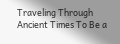Traveling Through Ancient Times To Be a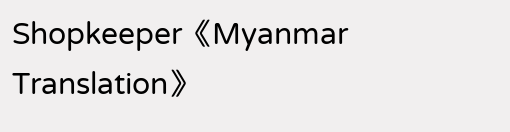Shopkeeper《Myanmar Translation》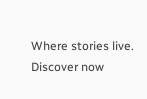Where stories live. Discover now